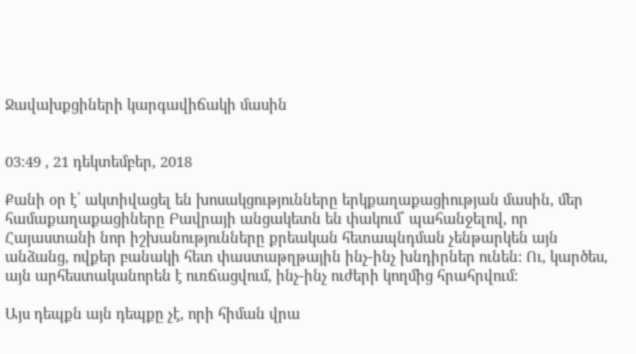Ջավախքցիների կարգավիճակի մասին


03:49 , 21 դեկտեմբեր, 2018

Քանի օր է՝ ակտիվացել են խոսակցությունները երկքաղաքացիության մասին, մեր համաքաղաքացիները Բավրայի անցակետն են փակում՝ պահանջելով, որ Հայաստանի նոր իշխանությունները քրեական հետապնդման չենթարկեն այն անձանց, ովքեր բանակի հետ փաստաթղթային ինչ-ինչ խնդիրներ ունեն: Ու, կարծես, այն արհեստականորեն է ուռճացվում, ինչ-ինչ ուժերի կողմից հրահրվում:

Այս դեպքն այն դեպքը չէ, որի հիման վրա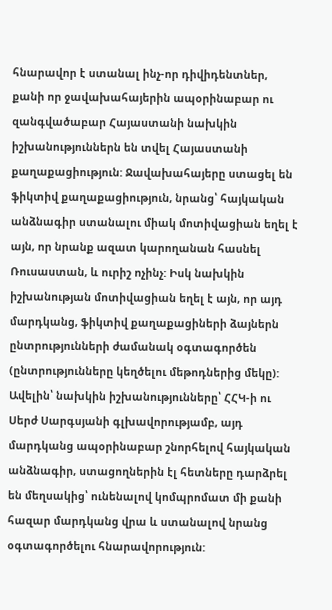հնարավոր է ստանալ ինչ-որ դիվիդենտներ, քանի որ ջավախահայերին ապօրինաբար ու զանգվածաբար Հայաստանի նախկին իշխանություններն են տվել Հայաստանի քաղաքացիություն: Ջավախահայերը ստացել են ֆիկտիվ քաղաքացիություն, նրանց՝ հայկական անձնագիր ստանալու միակ մոտիվացիան եղել է այն, որ նրանք ազատ կարողանան հասնել Ռուսաստան, և ուրիշ ոչինչ: Իսկ նախկին իշխանության մոտիվացիան եղել է այն, որ այդ մարդկանց, ֆիկտիվ քաղաքացիների ձայներն ընտրությունների ժամանակ օգտագործեն (ընտրությունները կեղծելու մեթոդներից մեկը): Ավելին՝ նախկին իշխանությունները՝ ՀՀԿ-ի ու Սերժ Սարգսյանի գլխավորությամբ, այդ մարդկանց ապօրինաբար շնորհելով հայկական անձնագիր, ստացողներին էլ հետները դարձրել են մեղսակից՝ ունենալով կոմպրոմատ մի քանի հազար մարդկանց վրա և ստանալով նրանց օգտագործելու հնարավորություն: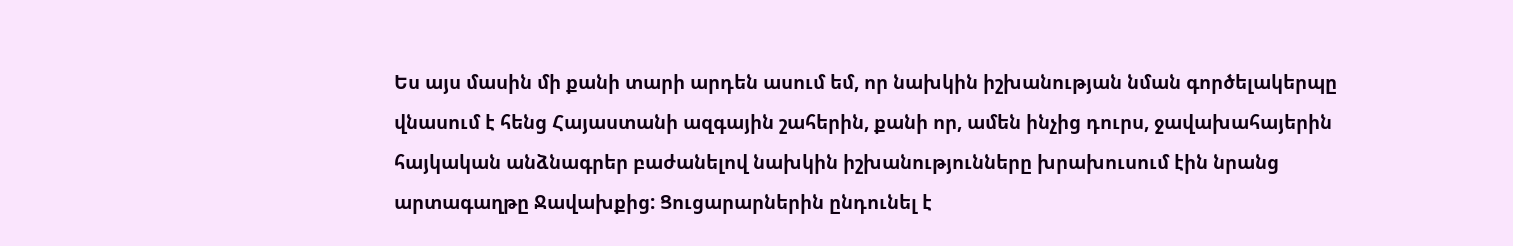Ես այս մասին մի քանի տարի արդեն ասում եմ, որ նախկին իշխանության նման գործելակերպը վնասում է հենց Հայաստանի ազգային շահերին, քանի որ, ամեն ինչից դուրս, ջավախահայերին հայկական անձնագրեր բաժանելով նախկին իշխանությունները խրախուսում էին նրանց արտագաղթը Ջավախքից: Ցուցարարներին ընդունել է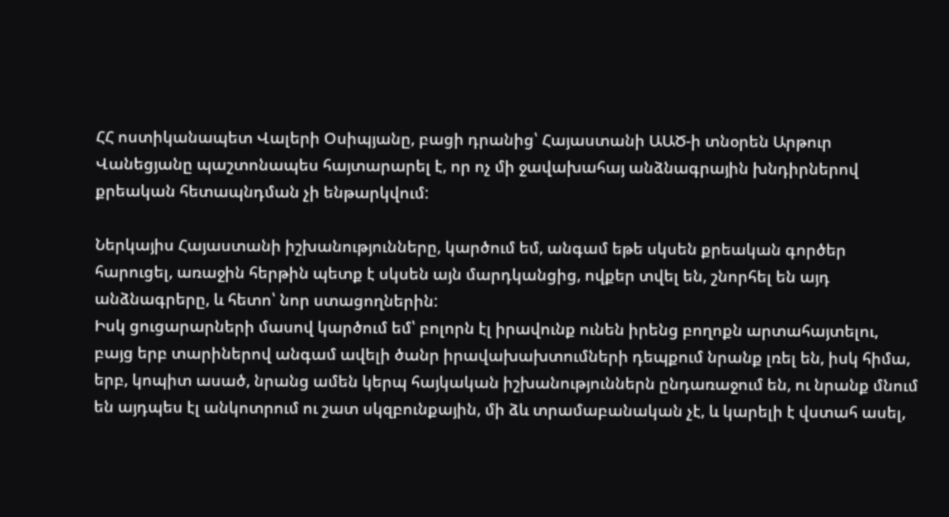ՀՀ ոստիկանապետ Վալերի Օսիպյանը, բացի դրանից՝ Հայաստանի ԱԱԾ-ի տնօրեն Արթուր Վանեցյանը պաշտոնապես հայտարարել է, որ ոչ մի ջավախահայ անձնագրային խնդիրներով քրեական հետապնդման չի ենթարկվում:

Ներկայիս Հայաստանի իշխանությունները, կարծում եմ, անգամ եթե սկսեն քրեական գործեր հարուցել, առաջին հերթին պետք է սկսեն այն մարդկանցից, ովքեր տվել են, շնորհել են այդ անձնագրերը, և հետո՝ նոր ստացողներին:
Իսկ ցուցարարների մասով կարծում եմ՝ բոլորն էլ իրավունք ունեն իրենց բողոքն արտահայտելու, բայց երբ տարիներով անգամ ավելի ծանր իրավախախտումների դեպքում նրանք լռել են, իսկ հիմա, երբ, կոպիտ ասած, նրանց ամեն կերպ հայկական իշխանություններն ընդառաջում են, ու նրանք մնում են այդպես էլ անկոտրում ու շատ սկզբունքային, մի ձև տրամաբանական չէ, և կարելի է վստահ ասել,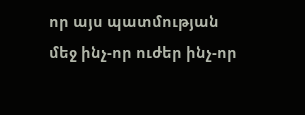որ այս պատմության մեջ ինչ-որ ուժեր ինչ-որ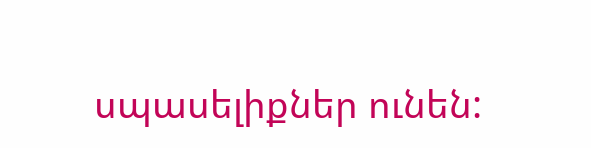սպասելիքներ ունեն: